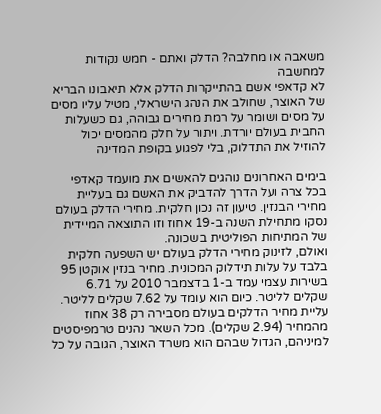משאבה או מחלבה? הדלק ואתם - חמש נקודות למחשבה
לא קדאפי אשם בהתייקרות הדלק אלא תיאבונו הבריא של האוצר, שחולב את הנהג הישראלי, מטיל עליו מסים על מסים ושומר על רמת מחירים גבוהה, גם כשעלות החבית בעולם יורדת. ויתור על חלק מהמסים יכול להוזיל את התדלוק, בלי לפגוע בקופת המדינה

בימים האחרונים נוהגים להאשים את מועמד קאדפי בכל צרה ועל הדרך להדביק את האשם גם בעליית מחירי הבנזין. טיעון זה נכון חלקית. מחירי הדלק בעולם נסקו מתחילת השנה ב-19 אחוז וזו התוצאה המיידית של המתיחות הפוליטית בשכונה.
ואולם, לזינוק מחירי הדלק בעולם יש השפעה חלקית בלבד על עלות תידלוק המכונית. מחיר בנזין אוקטן 95 בשירות עצמי עמד ב-1 בדצמבר 2010 על 6.71 שקלים לליטר. כיום הוא עומד על 7.62 שקלים לליטר.
עליית מחיר הדלקים בעולם מסבירה רק 38 אחוז מהמחיר (2.94 שקלים). מכל השאר נהנים טרמפיסטים למיניהם, הגדול שבהם הוא משרד האוצר, הגובה על כל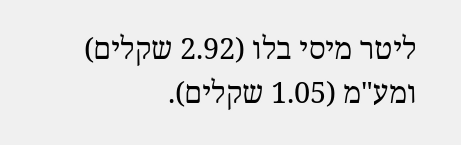ליטר מיסי בלו (2.92 שקלים) ומע"מ (1.05 שקלים).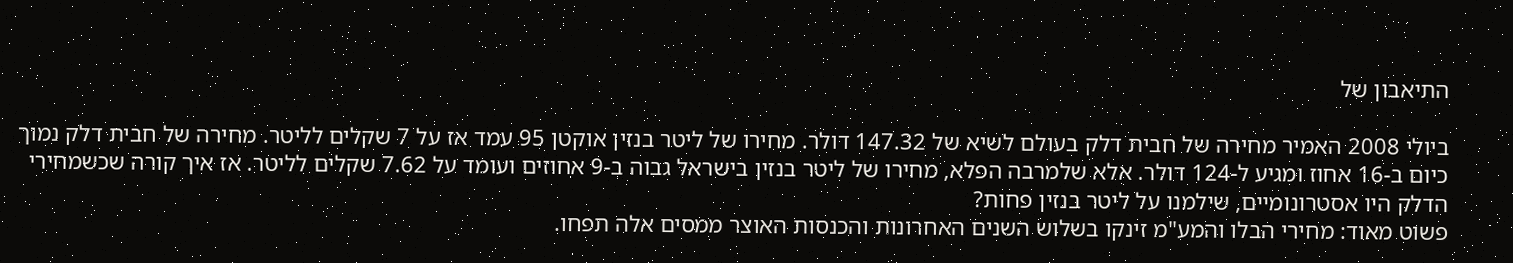התיאבון של

ביולי 2008 האמיר מחירה של חבית דלק בעולם לשיא של 147.32 דולר. מחירו של ליטר בנזין אוקטן 95 עמד אז על 7 שקלים לליטר. מחירה של חבית דלק נמוך כיום ב-16 אחוז ומגיע ל-124 דולר. אלא שלמרבה הפלא, מחירו של ליטר בנזין בישראל גבוה ב-9 אחוזים ועומד על 7.62 שקלים לליטר. אז איך קורה שכשמחירי הדלק היו אסטרונומיים, שילמנו על ליטר בנזין פחות?
פשוט מאוד: מחירי הבלו והמע"מ זינקו בשלוש השנים האחרונות והכנסות האוצר ממסים אלה תפחו.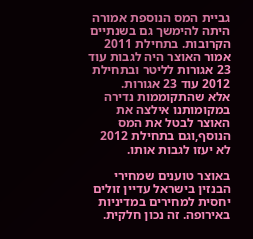גביית המס הנוספת אמורה היתה להימשך גם בשנתיים הקרובות. בתחילת 2011 אמור האוצר היה לגבות עוד 23 אגורות לליטר ובתחילת 2012 עוד 23 אגורות.
אלא שהתקוממות נדירה במקומותנו אילצה את האוצר לבטל את המס הנוסף,וגם בתחילת 2012 לא יעזו לגבות אותו.

באוצר טוענים שמחירי הבנזין בישראל עדיין זולים יחסית למחירים במדיניות באירופה. זה נכון חלקית.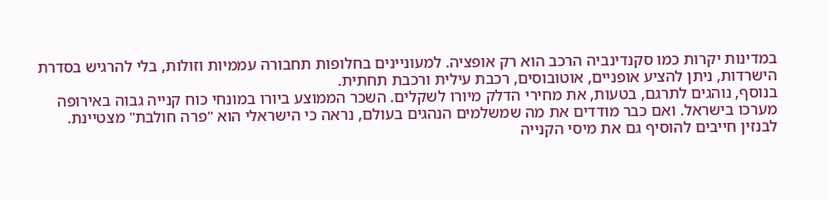במדינות יקרות כמו סקנדינביה הרכב הוא רק אופציה. למעוניינים בחלופות תחבורה עממיות וזולות, בלי להרגיש בסדרת הישרדות, ניתן להציע אופניים, אוטובוסים, רכבת עילית ורכבת תחתית.
בנוסף, נוהגים לתרגם, בטעות, את מחירי הדלק מיורו לשקלים. השכר הממוצע ביורו במונחי כוח קנייה גבוה באירופה מערכו בישראל. ואם כבר מודדים את מה שמשלמים הנהגים בעולם, נראה כי הישראלי הוא "פרה חולבת" מצטיינת.
לבנזין חייבים להוסיף גם את מיסי הקנייה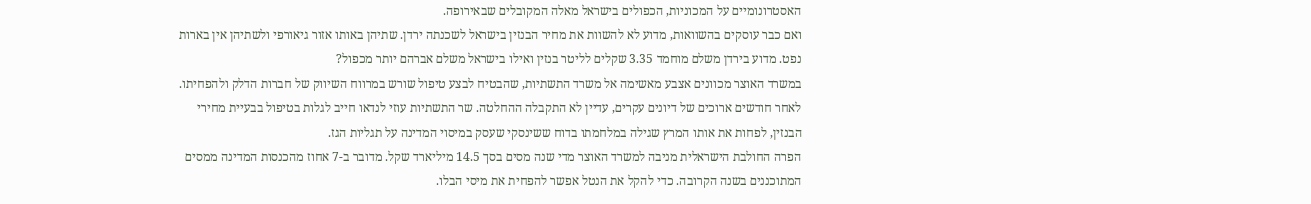האסטרונומיים על המכוניות, הכפולים בישראל מאלה המקובלים שבאירופה.
ואם כבר עוסקים בהשוואות, מדוע לא להשוות את מחיר הבנזין בישראל לשכנתה ירדן. שתיהן באותו אזור גיאורפי ולשתיהן אין בארות נפט. מדוע בירדן משלם מוחמד 3.35 שקלים לליטר בנזין ואילו בישראל משלם אברהם יותר מכפול?
במשרד האוצר מכוונים אצבע מאשימה אל משרד התשתיות, שהבטיח לבצע טיפול שורש במרווח השיווק של חברות הדלק ולהפחיתו. לאחר חודשים ארוכים של דיונים עקרים, עדיין לא התקבלה ההחלטה. שר התשתיות עוזי לנדאו חייב לגלות בטיפול בבעיית מחירי הבנזין, לפחות את אותו המרץ שגילה במלחמתו בדוח ששינסקי שעסק במיסוי המדינה על תגליות הגז.
הפרה החולבת הישראלית מניבה למשרד האוצר מדי שנה מסים בסך 14.5 מיליארד שקל. מדובר ב-7 אחוז מהכנסות המדינה ממסים המתוכננים בשנה הקרובה. כדי להקל את הנטל אפשר להפחית את מיסי הבלו.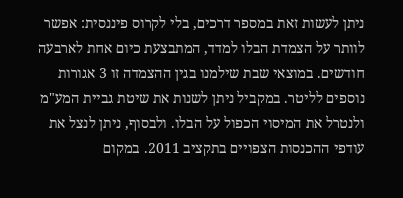ניתן לעשות זאת במספר דרכים, בלי לקרוס פיננסית: אפשר לוותר על הצמדת הבלו למדד, המתבצעת כיום אחת לארבעה חודשים. במוצאי שבת שילמנו בגין ההצמדה זו 3 אגורות נוספים לליטר. במקביל ניתן לשנות את שיטת גביית המע"מ ולנטרל את המיסוי הכפול על הבלו. ולבסוף, ניתן לנצל את עודפי ההכנסות הצפויים בתקציב 2011. במקום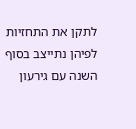לתקן את התחזיות לפיהן נתייצב בסוף השנה עם גירעון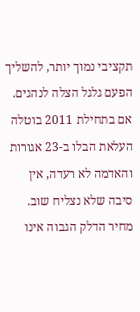תקציבי נמוך יותר, להשליך הפעם גלגל הצלה לנהגים.
אם בתחילת 2011 בוטלה העלאת הבלו ב-23 אגורות והאדמה לא רעדה, אין סיבה שלא נצליח שוב. מחיר הדלק הגבוה אינו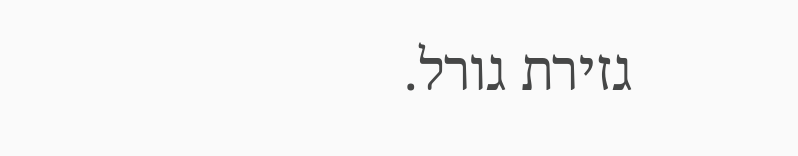גזירת גורל.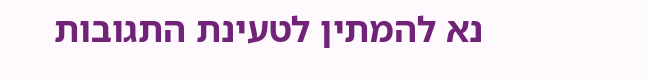נא להמתין לטעינת התגובות